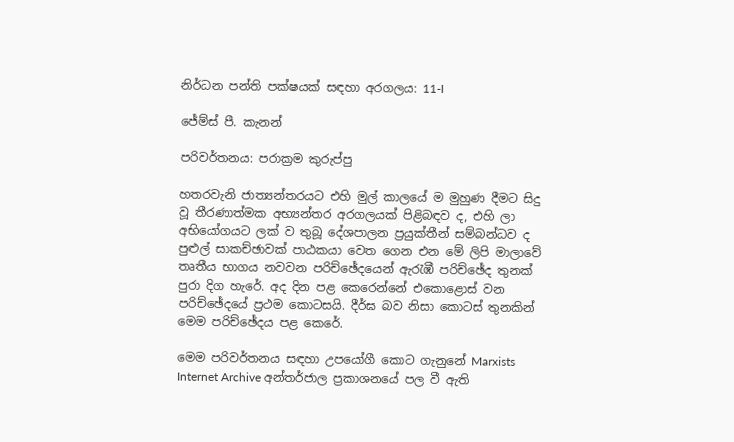නිර්ධන පන්ති පක්ෂයක් සඳහා අරගලය: 11-I

ජේම්ස් පී. කැනන්

පරිවර්තනය: පරාක්‍රම කුරුප්පු

හතරවැනි ජාත්‍යන්තරයට එහි මුල් කාලයේ ම මුහුණ දීමට සිදු වූ තීරණාත්මක අභ්‍යන්තර අරගලයක් පිළිබඳව ද, එහි ලා අභියෝගයට ලක් ව තුබූ දේශපාලන ප්‍රයුක්තීන් සම්බන්ධව ද පුළුල් සාකච්ඡාවක් පාඨකයා වෙත ගෙන එන මේ ලිපි මාලාවේ තෘතීය භාගය නවවන පරිච්ඡේදයෙන් ඇරැඹී පරිච්ඡේද තුනක් පුරා දිග හැරේ. අද දින පළ කෙරෙන්නේ එකොළොස් වන පරිච්ඡේදයේ ප්‍රථම කොටසයි. දීර්ඝ බව නිසා කොටස් තුනකින් මෙම පරිච්ඡේදය පළ කෙරේ.

මෙම පරිවර්තනය සඳහා උපයෝගී කොට ගැනුනේ Marxists Internet Archive අන්තර්ජාල ප්‍රකාශනයේ පල වී ඇති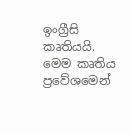ඉංග්‍රීසි කෘතියයි. මෙම කෘතිය ප්‍රවේශමෙන්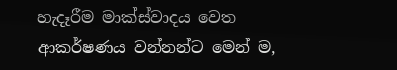හැදෑරීම මාක්ස්වාදය වෙත ආකර්ෂණය වන්නන්ට මෙන් ම,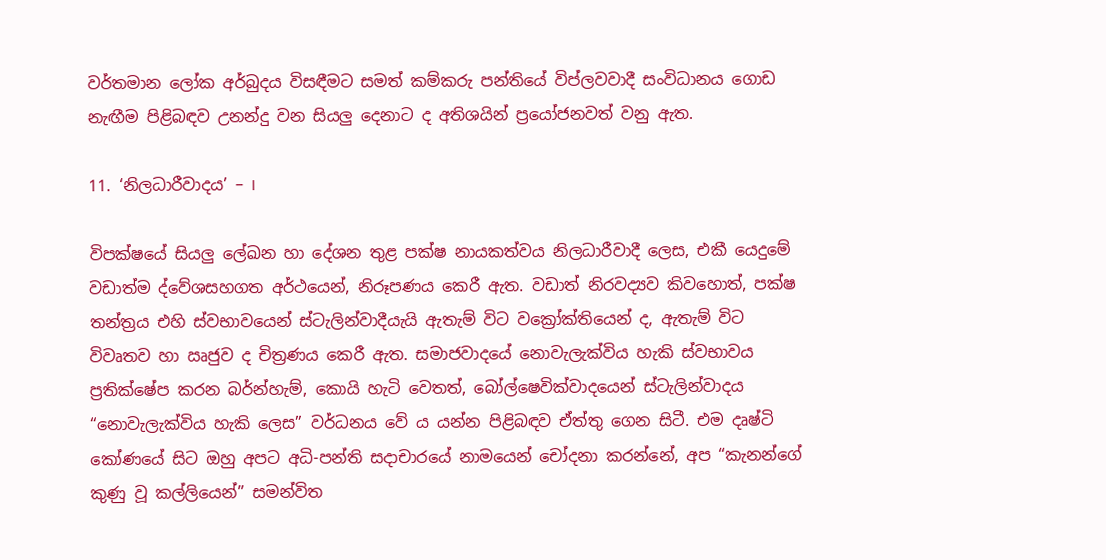වර්තමාන ලෝක අර්බුදය විසඳීමට සමත් කම්කරු පන්තියේ විප්ලවවාදී සංවිධානය ගොඩ නැඟීම පිළිබඳව උනන්දු වන සියලු දෙනාට ද අතිශයින් ප්‍රයෝජනවත් වනු ඇත.

11. ‘නිලධාරීවාදය’ – I

විපක්ෂයේ සියලු ලේඛන හා දේශන තුළ පක්ෂ නායකත්වය නිලධාරීවාදී ලෙස, එකී යෙදුමේ වඩාත්ම ද්වේශසහගත අර්ථයෙන්, නිරූපණය කෙරී ඇත. වඩාත් නිරවද්‍යව කිවහොත්, පක්ෂ තන්ත්‍රය එහි ස්වභාවයෙන් ස්ටැලින්වාදීයැයි ඇතැම් විට වක්‍රෝක්තියෙන් ද, ඇතැම් විට විවෘතව හා ඍජුව ද චිත්‍රණය කෙරී ඇත. සමාජවාදයේ නොවැලැක්විය හැකි ස්වභාවය ප්‍රතික්ෂේප කරන බර්න්හැම්, කොයි හැටි වෙතත්, බෝල්ෂෙවික්වාදයෙන් ස්ටැලින්වාදය “නොවැලැක්විය හැකි ලෙස” වර්ධනය වේ ය යන්න පිළිබඳව ඒත්තු ගෙන සිටී. එම දෘෂ්ටි කෝණයේ සිට ඔහු අපට අධි-පන්ති සදාචාරයේ නාමයෙන් චෝදනා කරන්නේ, අප “කැනන්ගේ කුණු වූ කල්ලියෙන්” සමන්විත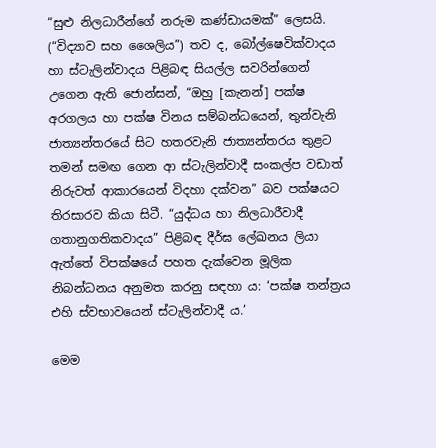“සුළු නිලධාරීන්ගේ නරුම කණ්ඩායමක්” ලෙසයි.  (“විද්‍යාව සහ ශෛලිය”) තව ද, බෝල්ෂෙවික්වාදය හා ස්ටැලින්වාදය පිළිබඳ සියල්ල සවරින්ගෙන් උගෙන ඇති ජොන්සන්, “ඔහු [කැනන්] පක්ෂ අරගලය හා පක්ෂ විනය සම්බන්ධයෙන්, තුන්වැනි ජාත්‍යන්තරයේ සිට හතරවැනි ජාත්‍යන්තරය තුළට තමන් සමඟ ගෙන ආ ස්ටැලින්වාදී සංකල්ප වඩාත් නිරුවත් ආකාරයෙන් විදහා දක්වන” බව පක්ෂයට තිරසාරව කියා සිටී. “යුද්ධය හා නිලධාරීවාදී ගතානුගතිකවාදය” පිළිබඳ දීර්ඝ ලේඛනය ලියා ඇත්තේ විපක්ෂයේ පහත දැක්වෙන මූලික නිබන්ධනය අනුමත කරනු සඳහා ය: ‘පක්ෂ තන්ත්‍රය එහි ස්වභාවයෙන් ස්ටැලින්වාදී ය.’

මෙම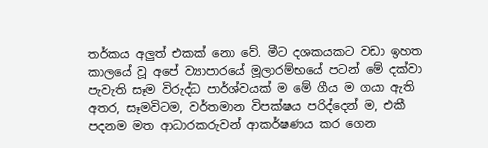තර්කය අලුත් එකක් නො වේ. මීට දශකයකට වඩා ඉහත කාලයේ වූ අපේ ව්‍යාපාරයේ මූලාරම්භයේ පටන් මේ දක්වා පැවැති සෑම විරුද්ධ පාර්ශ්වයක් ම මේ ගීය ම ගයා ඇති අතර, සෑමවිටම, වර්තමාන විපක්ෂය පරිද්දෙන් ම, එකී පදනම මත ආධාරකරුවන් ආකර්ෂණය කර ගෙන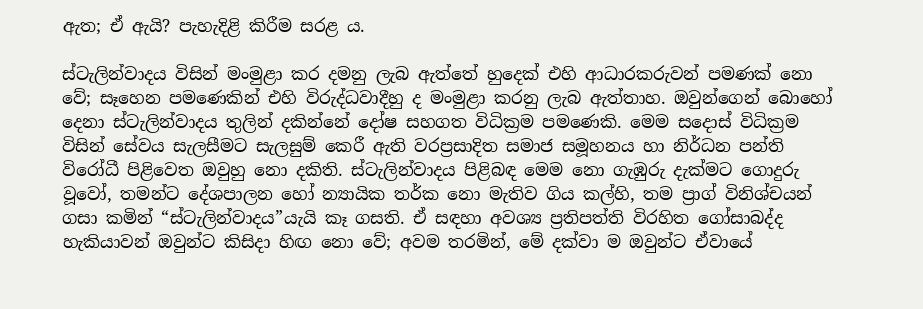ඇත; ඒ ඇයි? පැහැදිළි කිරීම සරළ ය.

ස්ටැලින්වාදය විසින් මංමුළා කර දමනු ලැබ ඇත්තේ හුදෙක් එහි ආධාරකරුවන් පමණක් නො වේ; සෑහෙන පමණෙකින් එහි විරුද්ධවාදීහු ද මංමුළා කරනු ලැබ ඇත්තාහ. ඔවුන්ගෙන් බොහෝ දෙනා ස්ටැලින්වාදය තුලින් දකින්නේ දෝෂ සහගත විධික්‍රම පමණෙකි. මෙම සදොස් විධික්‍රම විසින් සේවය සැලසීමට සැලසුම් කෙරී ඇති වරප්‍රසාදිත සමාජ සමූහනය හා නිර්ධන පන්ති විරෝධී පිළිවෙත ඔවුහු නො දකිති. ස්ටැලින්වාදය පිළිබඳ මෙම නො ගැඹුරු දැක්මට ගොදුරු වූවෝ, තමන්ට දේශපාලන හෝ න්‍යායික තර්ක නො මැතිව ගිය කල්හි, තම ප්‍රාග් විනිශ්චයන් ගසා කමින් “ස්ටැලින්වාදය”යැයි කෑ ගසති. ඒ සඳහා අවශ්‍ය ප්‍රතිපත්ති විරහිත ගෝසාබද්ද හැකියාවන් ඔවුන්ට කිසිදා හිඟ නො වේ; අවම තරමින්, මේ දක්වා ම ඔවුන්ට ඒවායේ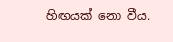හිඟයක් නො වීය.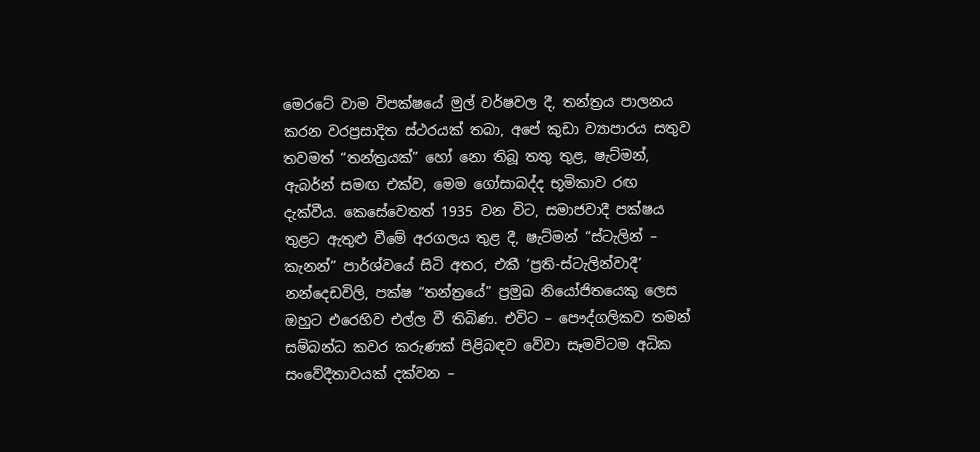මෙරටේ වාම විපක්ෂයේ මුල් වර්ෂවල දී, තන්ත්‍රය පාලනය කරන වරප්‍රසාදිත ස්ථරයක් තබා, අපේ කුඩා ව්‍යාපාරය සතුව තවමත් “තන්ත්‍රයක්” හෝ නො තිබූ තතු තුළ, ෂැට්මන්, ඇබර්න් සමඟ එක්ව, මෙම ගෝසාබද්ද භූමිකාව රඟ දැක්වීය. කෙසේවෙතත් 1935 වන විට, සමාජවාදී පක්ෂය තුළට ඇතුළු වීමේ අරගලය තුළ දී, ෂැට්මන් “ස්ටැලින් – කැනන්” පාර්ශ්වයේ සිටි අතර, එකී ‘ප්‍රති-ස්ටැලින්වාදී’ නන්දෙඩවිලි, පක්ෂ “තන්ත්‍රයේ” ප්‍රමුඛ නියෝජිතයෙකු ලෙස ඔහුට එරෙහිව එල්ල වී තිබිණ. එවිට – පෞද්ගලිකව තමන් සම්බන්ධ කවර කරුණක් පිළිබඳව වේවා සෑමවිටම අධික සංවේදීතාවයක් දක්වන –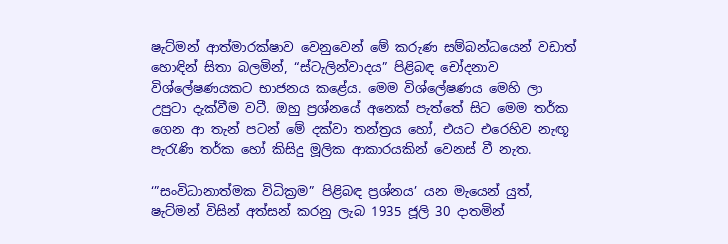ෂැට්මන් ආත්මාරක්ෂාව වෙනුවෙන් මේ කරුණ සම්බන්ධයෙන් වඩාත් හොඳින් සිතා බලමින්, “ස්ටැලින්වාදය” පිළිබඳ චෝදනාව විශ්ලේෂණයකට භාජනය කළේය. මෙම විශ්ලේෂණය මෙහි ලා උපුටා දැක්වීම වටී. ඔහු ප්‍රශ්නයේ අනෙක් පැත්තේ සිට මෙම තර්ක ගෙන ආ තැන් පටන් මේ දක්වා තන්ත්‍රය හෝ, එයට එරෙහිව නැඟූ පැරැණි තර්ක හෝ කිසිදු මූලික ආකාරයකින් වෙනස් වී නැත.

‘”සංවිධානාත්මක විධික්‍රම” පිළිබඳ ප්‍රශ්නය’ යන මැයෙන් යුත්, ෂැට්මන් විසින් අත්සන් කරනු ලැබ 1935 ජූලි 30 දාතමින්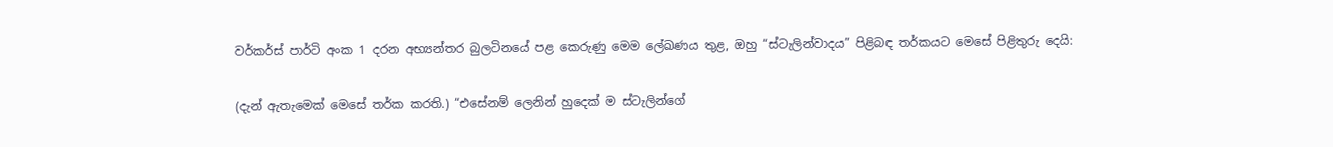වර්කර්ස් පාර්ටි අංක 1 දරන අභ්‍යන්තර බුලටිනයේ පළ කෙරුණු මෙම ලේඛණය තුළ, ඔහු “ස්ටැලින්වාදය” පිළිබඳ තර්කයට මෙසේ පිළිතුරු දෙයි:

(දැන් ඇතැමෙක් මෙසේ තර්ක කරති.) “එසේනම් ලෙනින් හුදෙක් ම ස්ටැලින්ගේ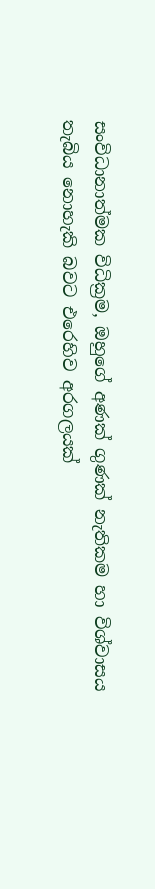සංවිධානාත්මක විධික්‍රම, ඔහුගේ අණක් ගුණක් නැතිකම හා විශ්වාසය තැබිය නොහැකි බවට එරෙහිව අරගලයක්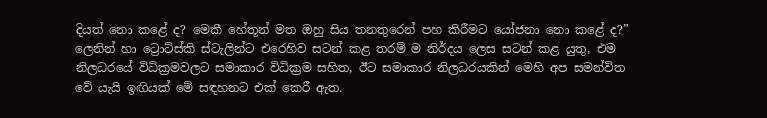දියත් නො කළේ ද? මෙකී හේතූන් මත ඔහු සිය තනතුරෙන් පහ කිරීමට යෝජනා නො කළේ ද?” ලෙනින් හා ට්‍රොට්ස්කි ස්ටැලින්ට එරෙහිව සටන් කළ තරම් ම නිර්දය ලෙස සටන් කළ යුතු, එම නිලධරයේ විධික්‍රමවලට සමාකාර විධික්‍රම සහිත, ඊට සමාකාර නිලධරයකින් මෙහි අප සමන්විත වේ යැයි ඉඟියක් මේ සඳහනට එක් කෙරී ඇත.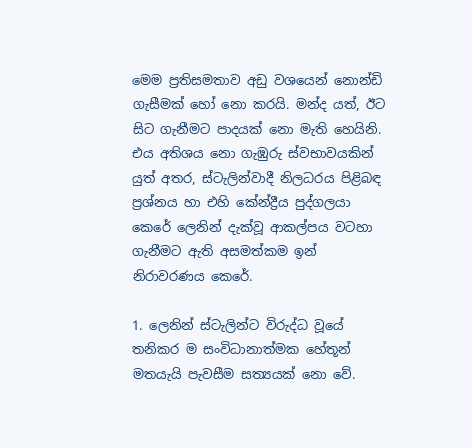මෙම ප්‍රතිසමතාව අඩු වශයෙන් නොන්ඩි ගැසීමක් හෝ නො කරයි. මන්ද යත්, ඊට සිට ගැනීමට පාදයක් නො මැති හෙයිනි. එය අතිශය නො ගැඹුරු ස්වභාවයකින් යුත් අතර, ස්ටැලින්වාදී නිලධරය පිළිබඳ ප්‍රශ්නය හා එහි කේන්ද්‍රීය පුද්ගලයා කෙරේ ලෙනින් දැක්වූ ආකල්පය වටහා ගැනීමට ඇති අසමත්කම ඉන් නිරාවරණය කෙරේ.

1. ලෙනින් ස්ටැලින්ට විරුද්ධ වූයේ තනිකර ම සංවිධානාත්මක හේතූන් මතයැයි පැවසීම සත්‍යයක් නො වේ.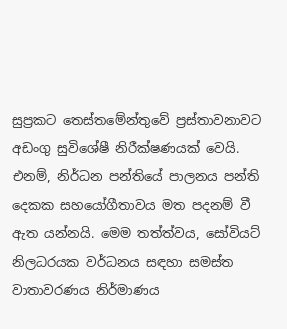සුප්‍රකට තෙස්තමේන්තුවේ ප්‍රස්තාවනාවට අඩංගු සුවිශේෂී නිරීක්ෂණයක් වෙයි. එනම්, නිර්ධන පන්තියේ පාලනය පන්ති දෙකක සහයෝගීතාවය මත පදනම් වී ඇත යන්නයි. මෙම තත්ත්වය, සෝවියට් නිලධරයක වර්ධනය සඳහා සමස්ත වාතාවරණය නිර්මාණය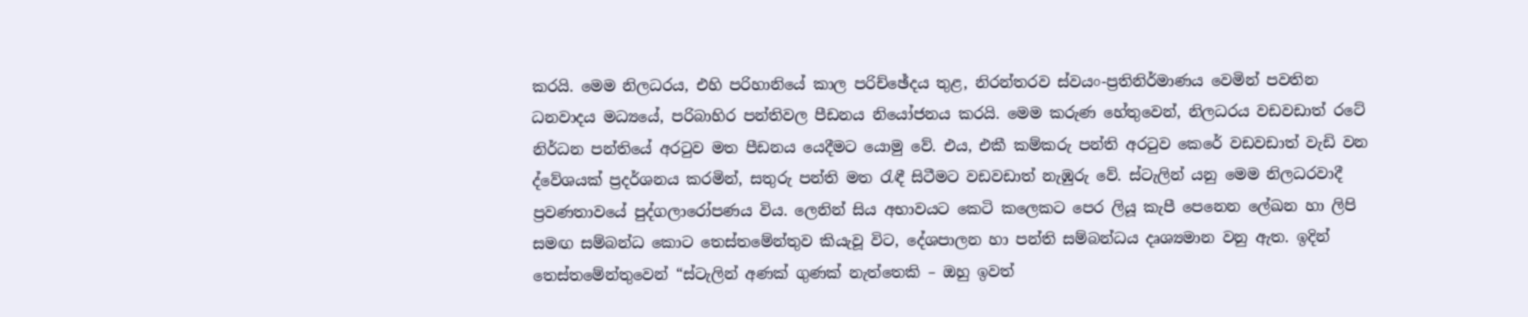කරයි. මෙම නිලධරය, එහි පරිහානියේ කාල පරිච්ඡේදය තුළ, නිරන්තරව ස්වයං-ප්‍රතිනිර්මාණය වෙමින් පවතින ධනවාදය මධ්‍යයේ, පරිබාහිර පන්තිවල පීඩනය නියෝජනය කරයි. මෙම කරුණ හේතුවෙන්, නිලධරය වඩවඩාත් රටේ නිර්ධන පන්තියේ අරටුව මත පීඩනය යෙදීමට යොමු වේ. එය, එකී කම්කරු පන්ති අරටුව කෙරේ වඩවඩාත් වැඩි වන ද්වේශයක් ප්‍රදර්ශනය කරමින්, සතුරු පන්ති මත රැඳී සිටීමට වඩවඩාත් නැඹුරු වේ. ස්ටැලින් යනු මෙම නිලධරවාදී ප්‍රවණතාවයේ පුද්ගලාරෝපණය විය. ලෙනින් සිය අභාවයට කෙටි කලෙකට පෙර ලියූ කැපී පෙනෙන ලේඛන හා ලිපි සමඟ සම්බන්ධ කොට තෙස්තමේන්තුව කියැවූ විට, දේශපාලන හා පන්ති සම්බන්ධය දෘශ්‍යමාන වනු ඇත. ඉදින් තෙස්තමේන්තුවෙන් “ස්ටැලින් අණක් ගුණක් නැත්තෙකි – ඔහු ඉවත්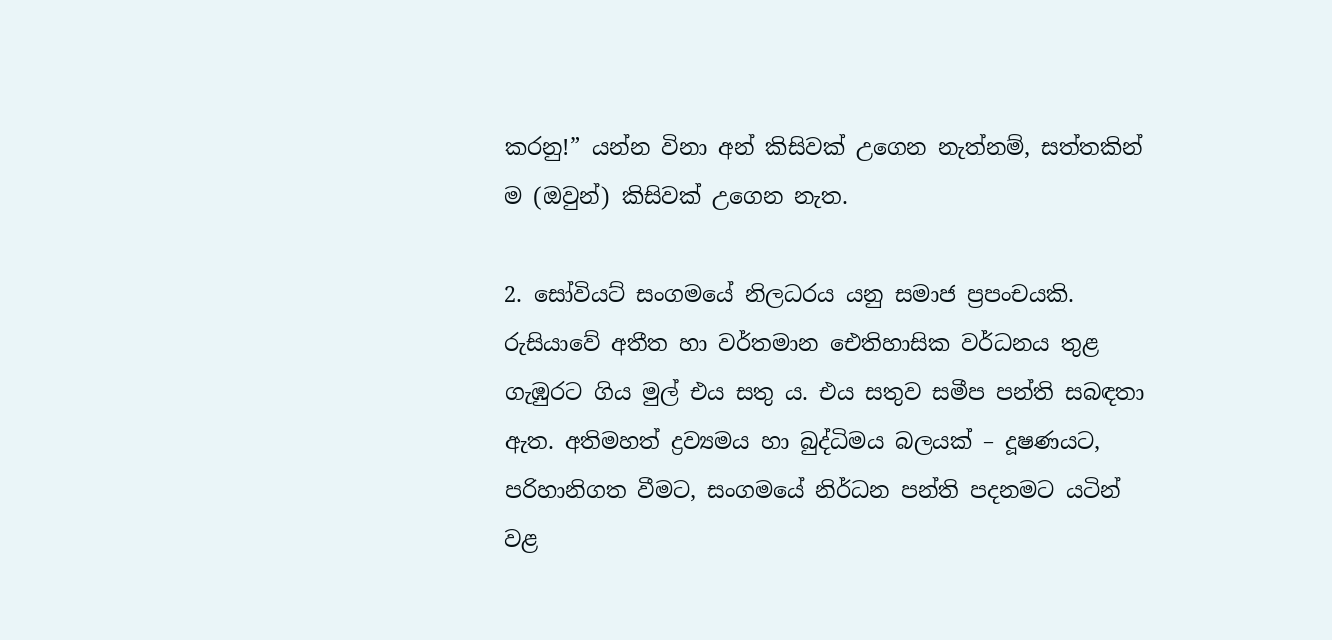කරනු!” යන්න විනා අන් කිසිවක් උගෙන නැත්නම්, සත්තකින් ම (ඔවුන්) කිසිවක් උගෙන නැත.

2. සෝවියට් සංගමයේ නිලධරය යනු සමාජ ප්‍රපංචයකි. රුසියාවේ අතීත හා වර්තමාන ඓතිහාසික වර්ධනය තුළ ගැඹුරට ගිය මුල් එය සතු ය. එය සතුව සමීප පන්ති සබඳතා ඇත. අතිමහත් ද්‍රව්‍යමය හා බුද්ධිමය බලයක් – දූෂණයට, පරිහානිගත වීමට, සංගමයේ නිර්ධන පන්ති පදනමට යටින් වළ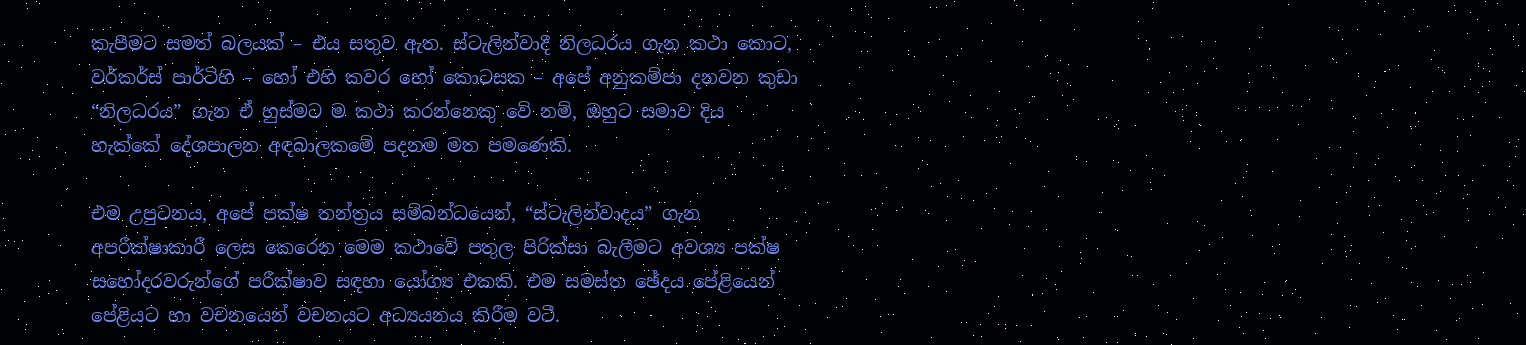කැපීමට සමත් බලයක් – එය සතුව ඇත. ස්ටැලින්වාදී නිලධරය ගැන කථා කොට, වර්කර්ස් පාර්ටිහි – හෝ එහි කවර හෝ කොටසක – අපේ අනුකම්පා දනවන කුඩා “නිලධරය” ගැන ඒ හුස්මට ම කථා කරන්නෙකු වේ නම්, ඔහුට සමාව දිය හැක්කේ දේශපාලන අඳබාලකමේ පදනම මත පමණෙකි.

එම උපුටනය, අපේ පක්ෂ තන්ත්‍රය සම්බන්ධයෙන්, “ස්ටැලින්වාදය” ගැන අපරීක්ෂාකාරී ලෙස කෙරෙන මෙම කථාවේ පතුල පිරික්සා බැලීමට අවශ්‍ය පක්ෂ සහෝදරවරුන්ගේ පරීක්ෂාව සඳහා යෝග්‍ය එකකි. එම සමස්ත ඡේදය පේළියෙන් පේළියට හා වචනයෙන් වචනයට අධ්‍යයනය කිරීම වටී.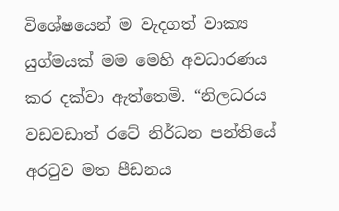විශේෂයෙන් ම වැදගත් වාක්‍ය යුග්මයක් මම මෙහි අවධාරණය කර දක්වා ඇත්තෙමි. “නිලධරය වඩවඩාත් රටේ නිර්ධන පන්තියේ අරටුව මත පීඩනය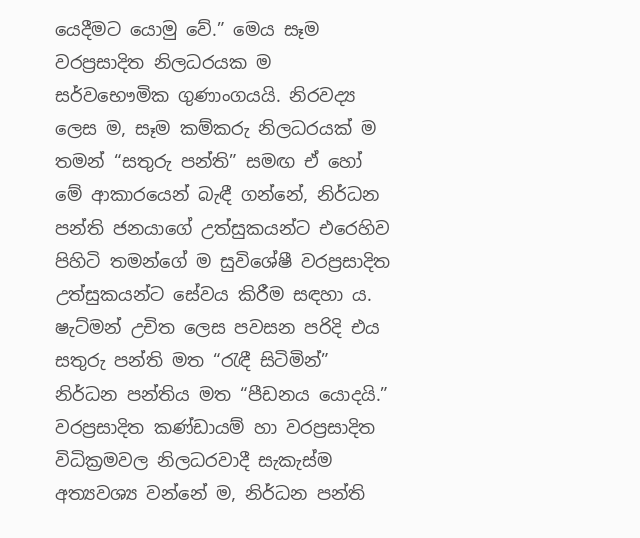යෙදීමට යොමු වේ.” මෙය සෑම වරප්‍රසාදිත නිලධරයක ම සර්වභෞමික ගුණාංගයයි. නිරවද්‍ය ලෙස ම, සෑම කම්කරු නිලධරයක් ම තමන් “සතුරු පන්ති” සමඟ ඒ හෝ මේ ආකාරයෙන් බැඳී ගන්නේ, නිර්ධන පන්ති ජනයාගේ උත්සුකයන්ට එරෙහිව පිහිටි තමන්ගේ ම සුවිශේෂී වරප්‍රසාදිත උත්සුකයන්ට සේවය කිරීම සඳහා ය. ෂැට්මන් උචිත ලෙස පවසන පරිදි එය සතුරු පන්ති මත “රැඳී සිටිමින්” නිර්ධන පන්තිය මත “පීඩනය යොදයි.” වරප්‍රසාදිත කණ්ඩායම් හා වරප්‍රසාදිත විධික්‍රමවල නිලධරවාදී සැකැස්ම අත්‍යවශ්‍ය වන්නේ ම, නිර්ධන පන්ති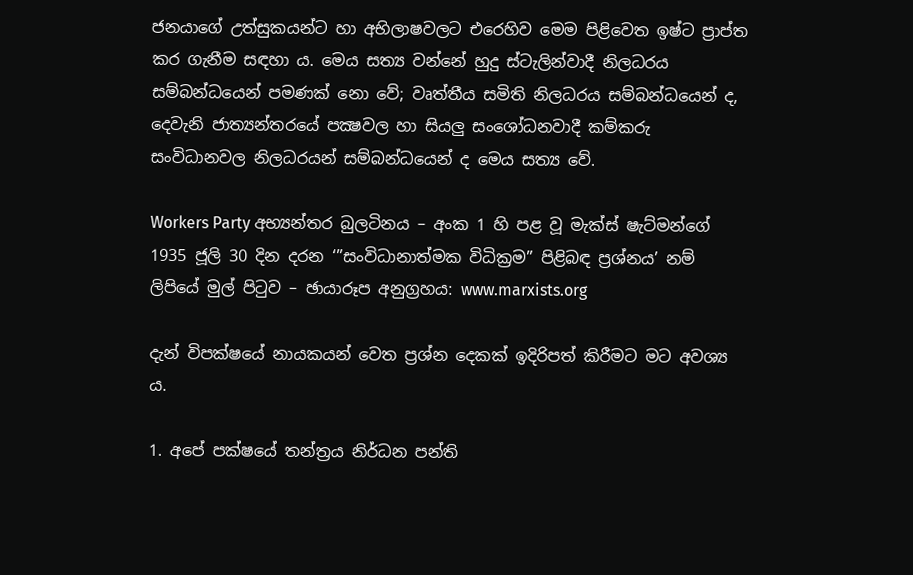ජනයාගේ උත්සුකයන්ට හා අභිලාෂවලට එරෙහිව මෙම පිළිවෙත ඉෂ්ට ප්‍රාප්ත කර ගැනීම සඳහා ය. මෙය සත්‍ය වන්නේ හුදු ස්ටැලින්වාදී නිලධරය සම්බන්ධයෙන් පමණක් නො වේ; වෘත්තීය සමිති නිලධරය සම්බන්ධයෙන් ද, දෙවැනි ජාත්‍යන්තරයේ පක්‍ෂවල හා සියලු සංශෝධනවාදී කම්කරු සංවිධානවල නිලධරයන් සම්බන්ධයෙන් ද මෙය සත්‍ය වේ.

Workers Party අභ්‍යන්තර බුලටිනය – අංක 1 හි පළ වූ මැක්ස් ෂැට්මන්ගේ 1935 ජූලි 30 දින දරන ‘”සංවිධානාත්මක විධික්‍රම” පිළිබඳ ප්‍රශ්නය’ නම් ලිපියේ මුල් පිටුව – ඡායාරූප අනුග්‍රහය: www.marxists.org

දැන් විපක්ෂයේ නායකයන් වෙත ප්‍රශ්න දෙකක් ඉදිරිපත් කිරීමට මට අවශ්‍ය ය.

1. අපේ පක්ෂයේ තන්ත්‍රය නිර්ධන පන්ති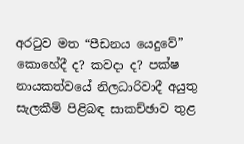අරටුව මත “පීඩනය යෙදුවේ” කොහේදී ද? කවදා ද? පක්ෂ නායකත්වයේ නිලධාරිවාදී අයුතු සැලකීම් පිළිබඳ සාකච්ඡාව තුළ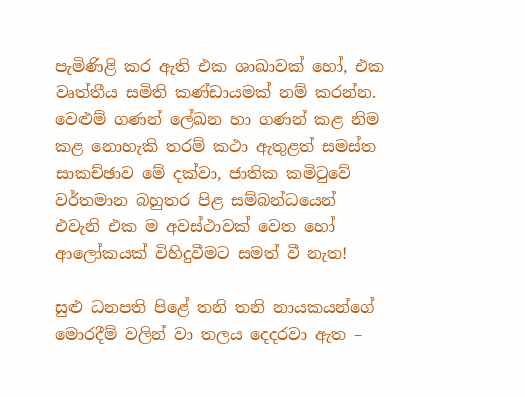පැමිණිළි කර ඇති එක ශාඛාවක් හෝ, එක වෘත්තීය සමිති කණ්ඩායමක් නම් කරන්න. වෙළුම් ගණන් ලේඛන හා ගණන් කළ නිම කළ නොහැකි තරම් කථා ඇතුළත් සමස්ත සාකච්ඡාව මේ දක්වා, ජාතික කමිටුවේ වර්තමාන බහුතර පිළ සම්බන්ධයෙන් එවැනි එක ම අවස්ථාවක් වෙත හෝ ආලෝකයක් විහිදුවීමට සමත් වී නැත!

සුළු ධනපති පිළේ තනි තනි නායකයන්ගේ මොරදීම් වලින් වා තලය දෙදරවා ඇත –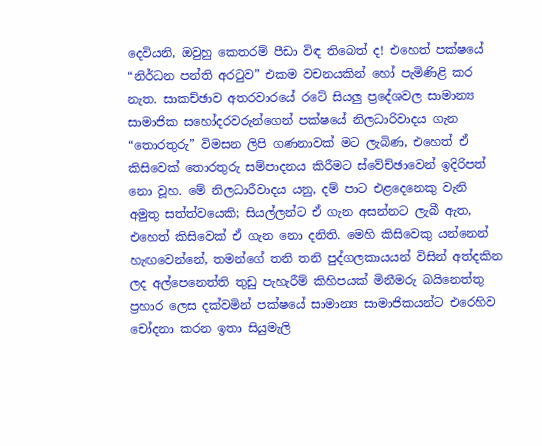දෙවියනි, ඔවුහු කෙතරම් පීඩා විඳ තිබෙත් ද! එහෙත් පක්ෂයේ “නිර්ධන පන්ති අරටුව” එකම වචනයකින් හෝ පැමිණිළි කර නැත. සාකච්ඡාව අතරවාරයේ රටේ සියලු ප්‍රදේශවල සාමාන්‍ය සාමාජික සහෝදරවරුන්ගෙන් පක්ෂයේ නිලධාරිවාදය ගැන “තොරතුරු” විමසන ලිපි ගණනාවක් මට ලැබිණ, එහෙත් ඒ කිසිවෙක් තොරතුරු සම්පාදනය කිරීමට ස්වේච්ඡාවෙන් ඉදිරිපත් නො වූහ. මේ නිලධාරීවාදය යනු, දම් පාට එළදෙනෙකු වැනි අමුතු සත්ත්වයෙකි; සියල්ලන්ට ඒ ගැන අසන්නට ලැබී ඇත, එහෙත් කිසිවෙක් ඒ ගැන නො දනිති. මෙහි කිසිවෙකු යන්නෙන් හැඟවෙන්නේ, තමන්ගේ තනි තනි පුද්ගලකායයන් විසින් අත්දකින ලද අල්පෙනෙත්ති තුඩු පැහැරීම් කිහිපයක් මිනීමරු බයිනෙත්තු ප්‍රහාර ලෙස දක්වමින් පක්ෂයේ සාමාන්‍ය සාමාජිකයන්ට එරෙහිව චෝදනා කරන ඉතා සියුමැලි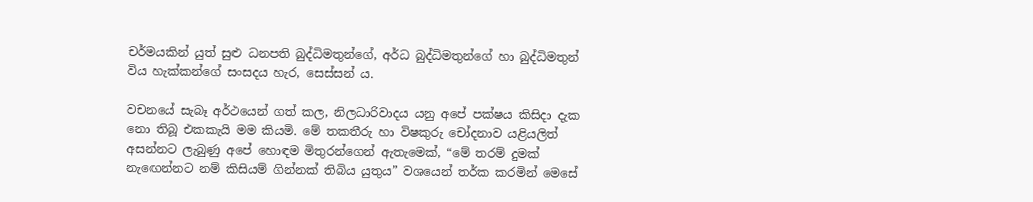චර්මයකින් යුත් සුළු ධනපති බුද්ධිමතුන්ගේ, අර්ධ බුද්ධිමතුන්ගේ හා බුද්ධිමතුන් විය හැක්කන්ගේ සංසදය හැර, සෙස්සන් ය.

වචනයේ සැබෑ අර්ථයෙන් ගත් කල, නිලධාරිවාදය යනු අපේ පක්ෂය කිසිදා දැක නො තිබූ එකකැයි මම කියමි. මේ තකතීරු හා විෂකුරු චෝදනාව යළියලිත් අසන්නට ලැබුණු අපේ හොඳම මිතුරන්ගෙන් ඇතැමෙක්, “මේ තරම් දුමක් නැඟෙන්නට නම් කිසියම් ගින්නක් තිබිය යුතුය” වශයෙන් තර්ක කරමින් මෙසේ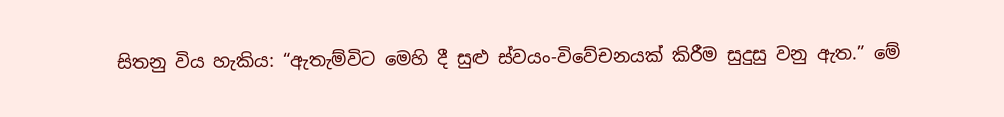සිතනු විය හැකිය: “ඇතැම්විට මෙහි දී සුළු ස්වයං-විවේචනයක් කිරීම සුදුසු වනු ඇත.” මේ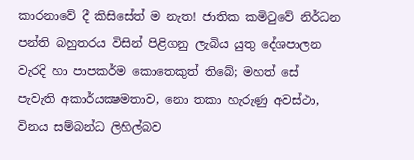කාරනාවේ දී කිසිසේත් ම නැත! ජාතික කමිටුවේ නිර්ධන පන්ති බහුතරය විසින් පිළිගනු ලැබිය යුතු දේශපාලන වැරදි හා පාපකර්ම කොතෙකුත් තිබේ; මහත් සේ පැවැති අකාර්යක්‍ෂමතාව, නො තකා හැරුණු අවස්ථා, විනය සම්බන්ධ ලිහිල්බව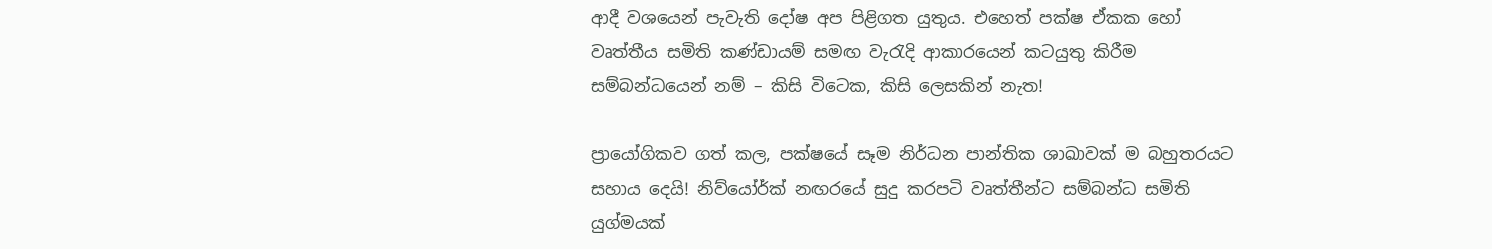ආදී වශයෙන් පැවැති දෝෂ අප පිළිගත යුතුය. එහෙත් පක්ෂ ඒකක හෝ වෘත්තීය සමිති කණ්ඩායම් සමඟ වැරැදි ආකාරයෙන් කටයුතු කිරීම සම්බන්ධයෙන් නම් – කිසි විටෙක, කිසි ලෙසකින් නැත!

ප්‍රායෝගිකව ගත් කල, පක්ෂයේ සෑම නිර්ධන පාන්තික ශාඛාවක් ම බහුතරයට සහාය දෙයි! නිව්යෝර්ක් නඟරයේ සුදු කරපටි වෘත්තීන්ට සම්බන්ධ සමිති යුග්මයක්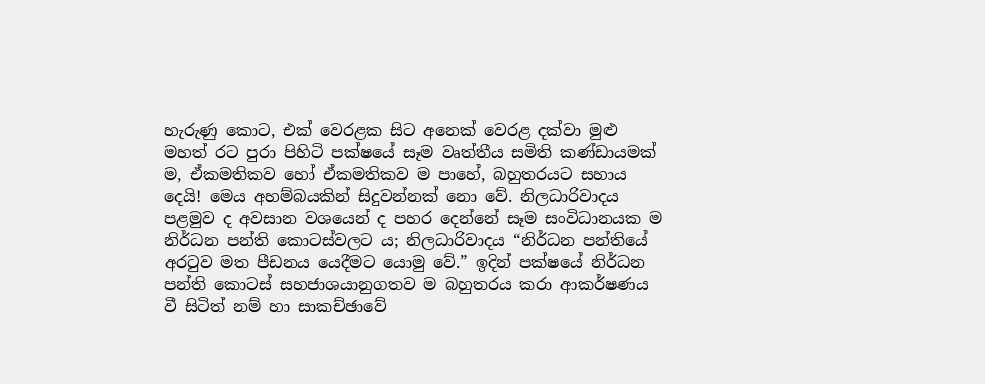හැරුණු කොට, එක් වෙරළක සිට අනෙක් වෙරළ දක්වා මුළු මහත් රට පුරා පිහිටි පක්ෂයේ සෑම වෘත්තීය සමිති කණ්ඩායමක් ම, ඒකමතිකව හෝ ඒකමතිකව ම පාහේ, බහුතරයට සහාය දෙයි! මෙය අහම්බයකින් සිදුවන්නක් නො වේ. නිලධාරිවාදය පළමුව ද අවසාන වශයෙන් ද පහර දෙන්නේ සෑම සංවිධානයක ම නිර්ධන පන්ති කොටස්වලට ය; නිලධාරිවාදය “නිර්ධන පන්තියේ අරටුව මත පීඩනය යෙදීමට යොමු වේ.” ඉදින් පක්ෂයේ නිර්ධන පන්ති කොටස් සහජාශයානුගතව ම බහුතරය කරා ආකර්ෂණය වී සිටිත් නම් හා සාකච්ඡාවේ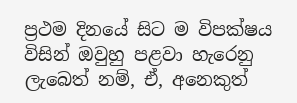ප්‍රථම දිනයේ සිට ම විපක්ෂය විසින් ඔවුහු පළවා හැරෙනු ලැබෙත් නම්, ඒ, අනෙකුත්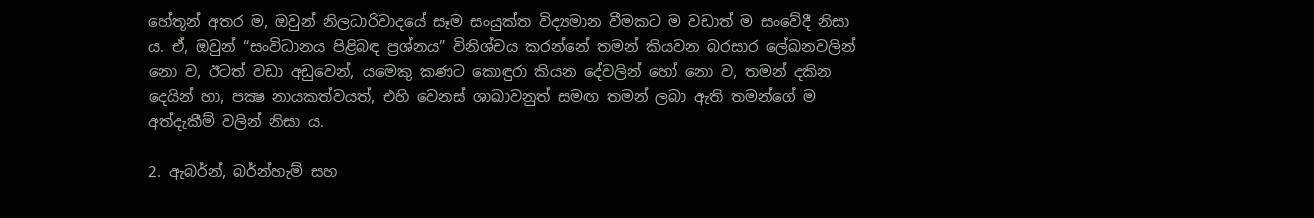හේතූන් අතර ම, ඔවුන් නිලධාරිවාදයේ සෑම සංයුක්ත විද්‍යමාන වීමකට ම වඩාත් ම සංවේදී නිසා ය. ඒ, ඔවුන් “සංවිධානය පිළිබඳ ප්‍රශ්නය” විනිශ්චය කරන්නේ තමන් කියවන බරසාර ලේඛනවලින් නො ව, ඊටත් වඩා අඩුවෙන්, යමෙකු කණට කොඳුරා කියන දේවලින් හෝ නො ව, තමන් දකින දෙයින් හා, පක්‍ෂ නායකත්වයත්, එහි වෙනස් ශාඛාවනුත් සමඟ තමන් ලබා ඇති තමන්ගේ ම අත්දැකීම් වලින් නිසා ය.

2. ඇබර්න්, බර්න්හැම් සහ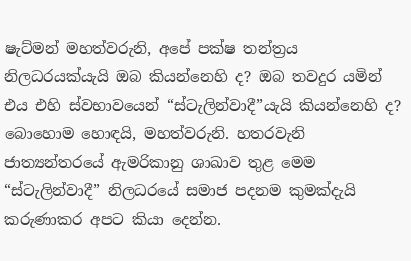ෂැට්මන් මහත්වරුනි, අපේ පක්ෂ තන්ත්‍රය නිලධරයක්යැයි ඔබ කියන්නෙහි ද? ඔබ තවදුර යමින් එය එහි ස්වභාවයෙන් “ස්ටැලින්වාදී”යැයි කියන්නෙහි ද? බොහොම හොඳයි, මහත්වරුනි. හතරවැනි ජාත්‍යන්තරයේ ඇමරිකානු ශාඛාව තුළ මෙම “ස්ටැලින්වාදී” නිලධරයේ සමාජ පදනම කුමක්දැයි කරුණාකර අපට කියා දෙන්න.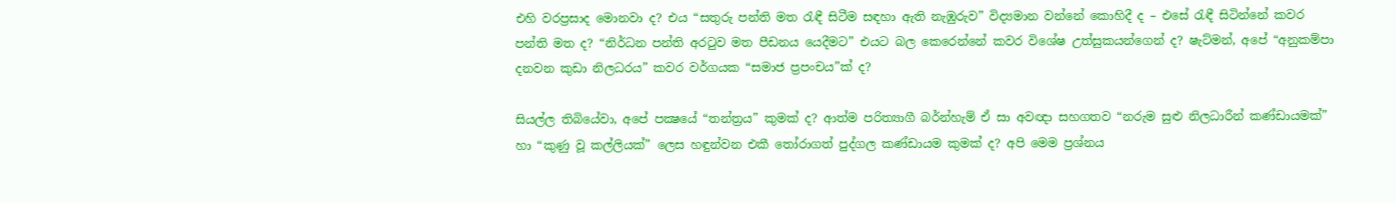එහි වරප්‍රසාද මොනවා ද? එය “සතුරු පන්ති මත රැඳී සිටීම සඳහා ඇති නැඹුරුව” විද්‍යමාන වන්නේ කොහිදී ද – එසේ රැඳී සිටින්නේ කවර පන්ති මත ද? “නිර්ධන පන්ති අරටුව මත පීඩනය යෙදීමට” එයට බල කෙරෙන්නේ කවර විශේෂ උත්සුකයන්ගෙන් ද? ෂැට්මන්, අපේ “අනුකම්පා දනවන කුඩා නිලධරය” කවර වර්ගයක “සමාජ ප්‍රපංචය”ක් ද?

සියල්ල තිබියේවා, අපේ පක්‍ෂයේ “තන්ත්‍රය” කුමක් ද? ආත්ම පරිත්‍යාගී බර්න්හැම් ඒ සා අවඥා සහගතව “නරුම සුළු නිලධාරීන් කණ්ඩායමක්” හා “කුණු වූ කල්ලියක්” ලෙස හඳුන්වන එකී තෝරාගත් පුද්ගල කණ්ඩායම කුමක් ද? අපි මෙම ප්‍රශ්නය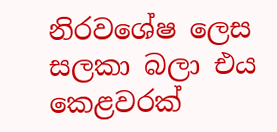නිරවශේෂ ලෙස සලකා බලා එය කෙළවරක්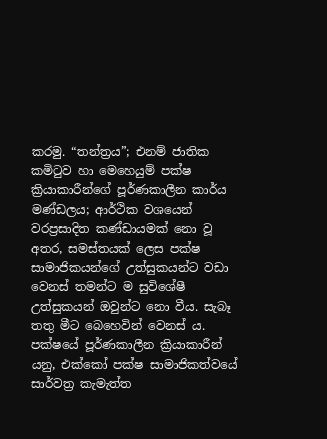කරමු. “තන්ත්‍රය”; එනම් ජාතික කමිටුව හා මෙහෙයුම් පක්ෂ ක්‍රියාකාරීන්ගේ පූර්ණකාලීන කාර්ය මණ්ඩලය; ආර්ථික වශයෙන් වරප්‍රසාදිත කණ්ඩායමක් නො වූ අතර, සමස්තයක් ලෙස පක්ෂ සාමාජිකයන්ගේ උත්සුකයන්ට වඩා වෙනස් තමන්ට ම සුවිශේෂී උත්සුකයන් ඔවුන්ට නො වීය. සැබෑ තතු මීට බෙහෙවින් වෙනස් ය. පක්ෂයේ පූර්ණකාලීන ක්‍රියාකාරීන් යනු, එක්කෝ පක්ෂ සාමාජිකත්වයේ සාර්වත්‍ර කැමැත්ත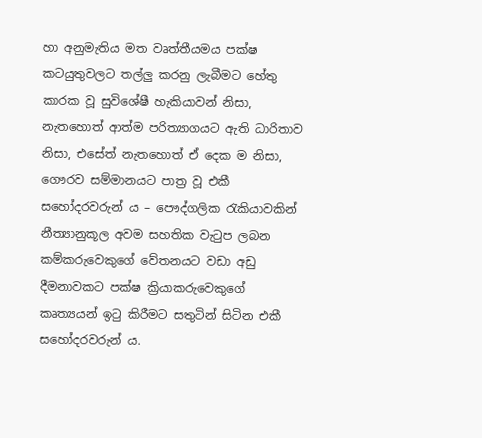හා අනුමැතිය මත වෘත්තීයමය පක්ෂ කටයුතුවලට තල්ලු කරනු ලැබීමට හේතු කාරක වූ සුවිශේෂී හැකියාවන් නිසා, නැතහොත් ආත්ම පරිත්‍යාගයට ඇති ධාරිතාව නිසා, එසේත් නැතහොත් ඒ දෙක ම නිසා, ගෞරව සම්මානයට පාත්‍ර වූ එකී සහෝදරවරුන් ය – පෞද්ගලික රැකියාවකින් නීත්‍යානුකූල අවම සහතික වැටුප ලබන කම්කරුවෙකුගේ වේතනයට වඩා අඩු දීමනාවකට පක්ෂ ක්‍රියාකරුවෙකුගේ කෘත්‍යයන් ඉටු කිරීමට සතුටින් සිටින එකී සහෝදරවරුන් ය.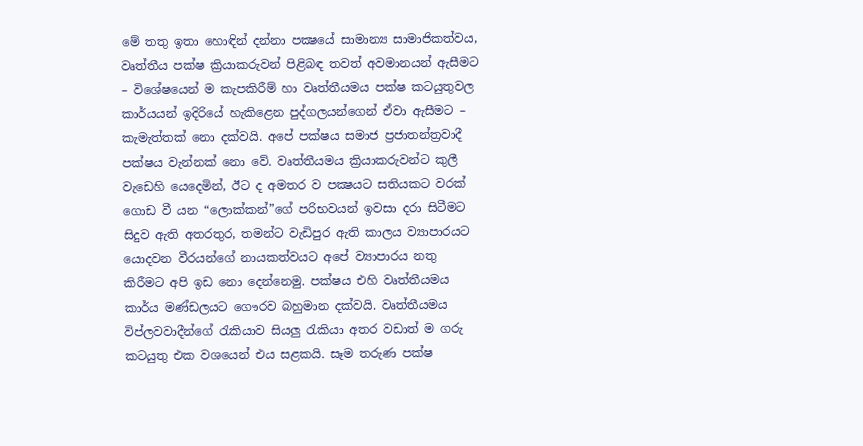මේ තතු ඉතා හොඳින් දන්නා පක්‍ෂයේ සාමාන්‍ය සාමාජිකත්වය, වෘත්තීය පක්ෂ ක්‍රියාකරුවන් පිළිබඳ තවත් අවමානයන් ඇසීමට – විශේෂයෙන් ම කැපකිරීම් හා වෘත්තීයමය පක්ෂ කටයුතුවල කාර්යයන් ඉදිරියේ හැකිළෙන පුද්ගලයන්ගෙන් ඒවා ඇසීමට – කැමැත්තක් නො දක්වයි. අපේ පක්ෂය සමාජ ප්‍රජාතන්ත්‍රවාදී පක්ෂය වැන්නක් නො වේ. වෘත්තීයමය ක්‍රියාකරුවන්ට කුලී වැඩෙහි යෙදෙමින්, ඊට ද අමතර ව පක්‍ෂයට සතියකට වරක් ගොඩ වී යන “ලොක්කන්”ගේ පරිභවයන් ඉවසා දරා සිටීමට සිදුව ඇති අතරතුර, තමන්ට වැඩිපුර ඇති කාලය ව්‍යාපාරයට යොදවන වීරයන්ගේ නායකත්වයට අපේ ව්‍යාපාරය නතු කිරීමට අපි ඉඩ නො දෙන්නෙමු. පක්ෂය එහි වෘත්තීයමය කාර්ය මණ්ඩලයට ගෞරව බහුමාන දක්වයි. වෘත්තීයමය විප්ලවවාදීන්ගේ රැකියාව සියලු රැකියා අතර වඩාත් ම ගරු කටයුතු එක වශයෙන් එය සළකයි. සෑම තරුණ පක්ෂ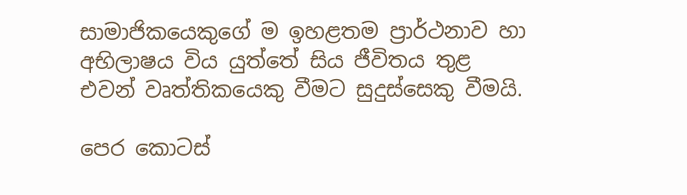සාමාජිකයෙකුගේ ම ඉහළතම ප්‍රාර්ථනාව හා අභිලාෂය විය යුත්තේ සිය ජීවිතය තුළ එවන් වෘත්තිකයෙකු වීමට සුදුස්සෙකු වීමයි.

පෙර කොටස්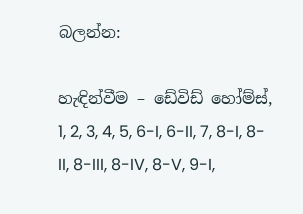බලන්න:

හැඳින්වීම – ඩේවිඩ් හෝම්ස්, 1, 2, 3, 4, 5, 6-I, 6-II, 7, 8-I, 8-II, 8-III, 8-IV, 8-V, 9-I,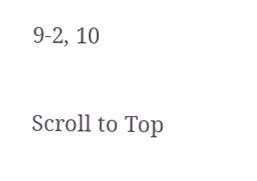9-2, 10

Scroll to Top